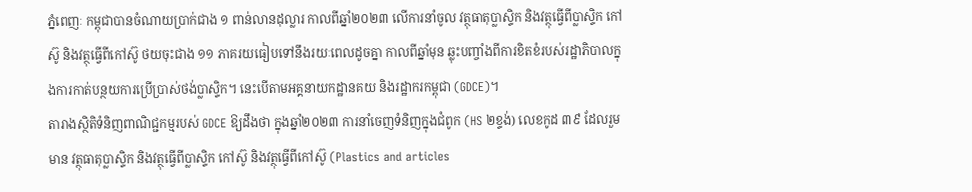ភ្នំពេញៈ កម្ពុជាបានចំណាយប្រាក់ជាង ១ ពាន់លានដុល្លារ កាលពីឆ្នាំ២០២៣ លើការនាំចូល វត្ថុធាតុប្លាស្ទិក និងវត្ថុធ្វើពីប្លាស្ទិក កៅស៊ូ និងវត្ថុធ្វើពីកៅស៊ូ ថយចុះជាង ១១ ភាគរយធៀបទៅនឹងរយៈពេលដូចគ្នា កាលពីឆ្នាំមុន ឆ្លុះបញ្ចាំងពីការខិតខំរបស់រដ្ឋាភិបាលក្នុងការកាត់បន្ថយការប្រើប្រាស់ថង់ប្លាស្ទិក។ នេះបើតាមអគ្គនាយកដ្ឋានគយ និងរដ្ឋាករកម្ពុជា (GDCE)។
តារាងស្ថិតិទំនិញពាណិជ្ជកម្មរបស់ GDCE ឱ្យដឹងថា ក្នុងឆ្នាំ២០២៣ ការនាំចេញទំនិញក្នុងជំពូក (HS ២ខ្ទង់) លេខកូដ ៣៩ ដែលរួមមាន វត្ថុធាតុប្លាស្ទិក និងវត្ថុធ្វើពីប្លាស្ទិក កៅស៊ូ និងវត្ថុធ្វើពីកៅស៊ូ (Plastics and articles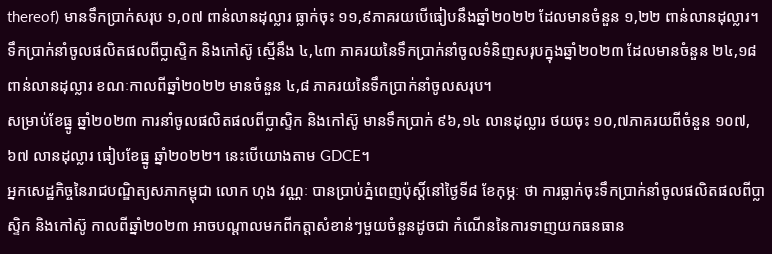thereof) មានទឹកប្រាក់សរុប ១,០៧ ពាន់លានដុល្លារ ធ្លាក់ចុះ ១១,៩ភាគរយបើធៀបនឹងឆ្នាំ២០២២ ដែលមានចំនួន ១,២២ ពាន់លានដុល្លារ។ ទឹកប្រាក់នាំចូលផលិតផលពីប្លាស្ទិក និងកៅស៊ូ ស្មើនឹង ៤,៤៣ ភាគរយនៃទឹកប្រាក់នាំចូលទំនិញសរុបក្នុងឆ្នាំ២០២៣ ដែលមានចំនួន ២៤,១៨ ពាន់លានដុល្លារ ខណៈកាលពីឆ្នាំ២០២២ មានចំនួន ៤,៨ ភាគរយនៃទឹកប្រាក់នាំចូលសរុប។
សម្រាប់ខែធ្នូ ឆ្នាំ២០២៣ ការនាំចូលផលិតផលពីប្លាស្ទិក និងកៅស៊ូ មានទឹកប្រាក់ ៩៦,១៤ លានដុល្លារ ថយចុះ ១០,៧ភាគរយពីចំនួន ១០៧,៦៧ លានដុល្លារ ធៀបខែធ្នូ ឆ្នាំ២០២២។ នេះបើយោងតាម GDCE។
អ្នកសេដ្ឋកិច្ចនៃរាជបណ្ឌិត្យសភាកម្ពុជា លោក ហុង វណ្ណៈ បានប្រាប់ភ្នំពេញប៉ុស្តិ៍នៅថ្ងៃទី៨ ខែកុម្ភៈ ថា ការធ្លាក់ចុះទឹកប្រាក់នាំចូលផលិតផលពីប្លាស្ទិក និងកៅស៊ូ កាលពីឆ្នាំ២០២៣ អាចបណ្តាលមកពីកត្តាសំខាន់ៗមួយចំនួនដូចជា កំណើននៃការទាញយកធនធាន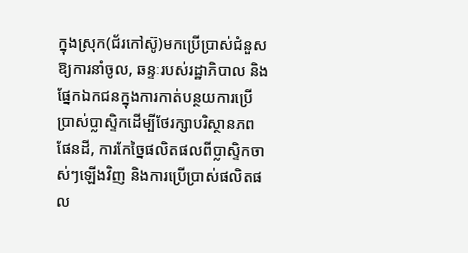ក្នុងស្រុក(ជ័រកៅស៊ូ)មកប្រើប្រាស់ជំនួសឱ្យការនាំចូល, ឆន្ទៈរបស់រដ្ឋាភិបាល និងផ្នែកឯកជនក្នុងការកាត់បន្ថយការប្រើប្រាស់ប្លាស្ទិកដើម្បីថែរក្សាបរិស្ថានភពផែនដី, ការកែច្នៃផលិតផលពីប្លាស្ទិកចាស់ៗឡើងវិញ និងការប្រើប្រាស់ផលិតផល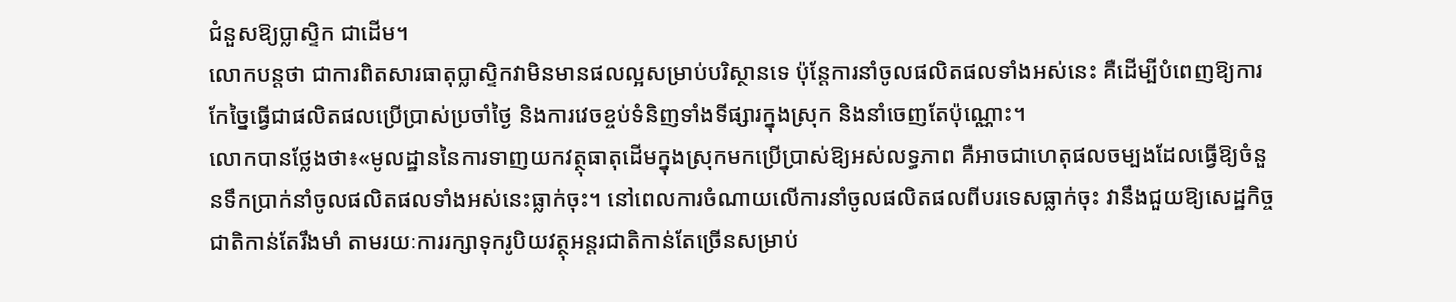ជំនួសឱ្យប្លាស្ទិក ជាដើម។
លោកបន្តថា ជាការពិតសារធាតុប្លាស្ទិកវាមិនមានផលល្អសម្រាប់បរិស្ថានទេ ប៉ុន្តែការនាំចូលផលិតផលទាំងអស់នេះ គឺដើម្បីបំពេញឱ្យការកែច្នៃធ្វើជាផលិតផលប្រើប្រាស់ប្រចាំថ្ងៃ និងការវេចខ្ចប់ទំនិញទាំងទីផ្សារក្នុងស្រុក និងនាំចេញតែប៉ុណ្ណោះ។
លោកបានថ្លែងថា៖«មូលដ្ឋាននៃការទាញយកវត្ថុធាតុដើមក្នុងស្រុកមកប្រើប្រាស់ឱ្យអស់លទ្ធភាព គឺអាចជាហេតុផលចម្បងដែលធ្វើឱ្យចំនួនទឹកប្រាក់នាំចូលផលិតផលទាំងអស់នេះធ្លាក់ចុះ។ នៅពេលការចំណាយលើការនាំចូលផលិតផលពីបរទេសធ្លាក់ចុះ វានឹងជួយឱ្យសេដ្ឋកិច្ចជាតិកាន់តែរឹងមាំ តាមរយៈការរក្សាទុករូបិយវត្ថុអន្តរជាតិកាន់តែច្រើនសម្រាប់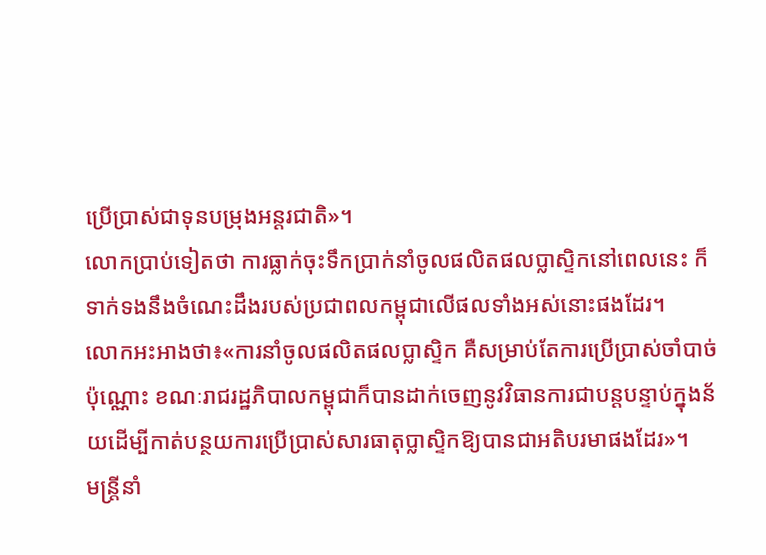ប្រើប្រាស់ជាទុនបម្រុងអន្តរជាតិ»។
លោកប្រាប់ទៀតថា ការធ្លាក់ចុះទឹកប្រាក់នាំចូលផលិតផលប្លាស្ទិកនៅពេលនេះ ក៏ទាក់ទងនឹងចំណេះដឹងរបស់ប្រជាពលកម្ពុជាលើផលទាំងអស់នោះផងដែរ។
លោកអះអាងថា៖«ការនាំចូលផលិតផលប្លាស្ទិក គឺសម្រាប់តែការប្រើប្រាស់ចាំបាច់ប៉ុណ្ណោះ ខណៈរាជរដ្ឋភិបាលកម្ពុជាក៏បានដាក់ចេញនូវវិធានការជាបន្តបន្ទាប់ក្នុងន័យដើម្បីកាត់បន្ថយការប្រើប្រាស់សារធាតុប្លាស្ទិកឱ្យបានជាអតិបរមាផងដែរ»។
មន្ត្រីនាំ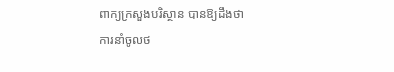ពាក្យក្រសួងបរិស្ថាន បានឱ្យដឹងថា ការនាំចូលថ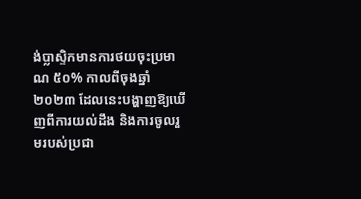ង់ប្លាស្ទិកមានការថយចុះប្រមាណ ៥០% កាលពីចុងឆ្នាំ២០២៣ ដែលនេះបង្ហាញឱ្យឃើញពីការយល់ដឹង និងការចូលរួមរបស់ប្រជា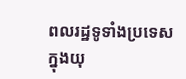ពលរដ្ឋទូទាំងប្រទេស ក្នុងយុ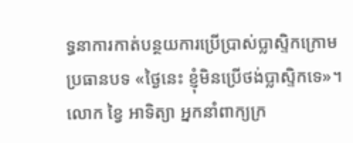ទ្ធនាការកាត់បន្ថយការប្រើប្រាស់ប្លាស្ទិកក្រោមប្រធានបទ «ថ្ងៃនេះ ខ្ញុំមិនប្រើថង់ប្លាស្ទិកទេ»។ លោក ខ្វៃ អាទិត្យា អ្នកនាំពាក្យក្រ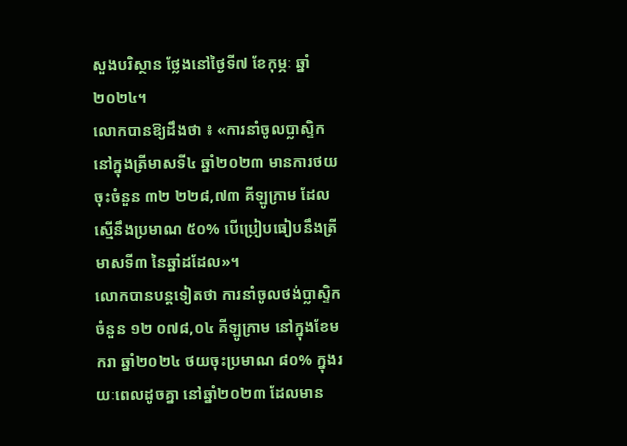សួងបរិស្ថាន ថ្លែងនៅថ្ងៃទី៧ ខែកុម្ភៈ ឆ្នាំ២០២៤។
លោកបានឱ្យដឹងថា ៖ «ការនាំចូលប្លាស្ទិក នៅក្នុងត្រីមាសទី៤ ឆ្នាំ២០២៣ មានការថយចុះចំនួន ៣២ ២២៨,៧៣ គីឡូក្រាម ដែលស្មើនឹងប្រមាណ ៥០% បើប្រៀបធៀបនឹងត្រីមាសទី៣ នៃឆ្នាំដដែល»។
លោកបានបន្តទៀតថា ការនាំចូលថង់ប្លាស្ទិកចំនួន ១២ ០៧៨,០៤ គីឡូក្រាម នៅក្នុងខែមករា ឆ្នាំ២០២៤ ថយចុះប្រមាណ ៨០% ក្នុងរយៈពេលដូចគ្នា នៅឆ្នាំ២០២៣ ដែលមាន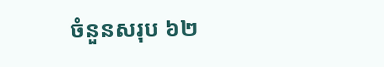ចំនួនសរុប ៦២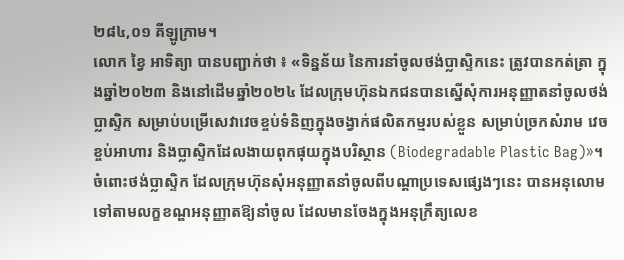២៨៤,០១ គីឡូក្រាម។
លោក ខ្វៃ អាទិត្យា បានបញ្ជាក់ថា ៖ «ទិន្នន័យ នៃការនាំចូលថង់ប្លាស្ទិកនេះ ត្រូវបានកត់ត្រា ក្នុងឆ្នាំ២០២៣ និងនៅដើមឆ្នាំ២០២៤ ដែលក្រុមហ៊ុនឯកជនបានស្នើសុំការអនុញ្ញាតនាំចូលថង់ប្លាស្ទិក សម្រាប់បម្រើសេវាវេចខ្ចប់ទំនិញក្នុងចង្វាក់ផលិតកម្មរបស់ខ្លួន សម្រាប់ច្រកសំរាម វេចខ្ចប់អាហារ និងប្លាស្ទិកដែលងាយពុកផុយក្នុងបរិស្ថាន (Biodegradable Plastic Bag)»។
ចំពោះថង់ប្លាស្ទិក ដែលក្រុមហ៊ុនសុំអនុញ្ញាតនាំចូលពីបណ្តាប្រទេសផ្សេងៗនេះ បានអនុលោមទៅតាមលក្ខខណ្ឌអនុញ្ញាតឱ្យនាំចូល ដែលមានចែងក្នុងអនុក្រឹត្យលេខ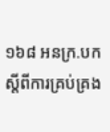១៦៨ អនក្រ.បក ស្តីពីការគ្រប់គ្រង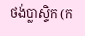ថង់ប្លាស្ទិក (ក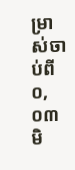ម្រាស់ចាប់ពី ០,០៣ មិ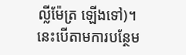ល្លីម៉ែត្រ ឡើងទៅ)។ នេះបើតាមការបន្ថែម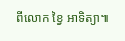ពីលោក ខ្វៃ អាទិត្យា៕